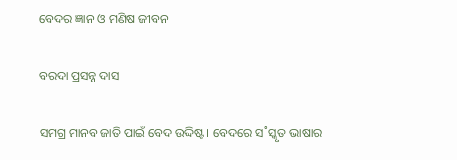ବେଦର ଜ୍ଞାନ ଓ ମଣିଷ ଜୀବନ

ବରଦା ପ୍ରସନ୍ନ ଦାସ

ସମଗ୍ର ମାନବ ଜାତି ପାଇଁ ବେଦ ଉଦ୍ଦିଷ୍ଟ। ବେଦରେ ସ˚ସ୍କୃତ ଭାଷାର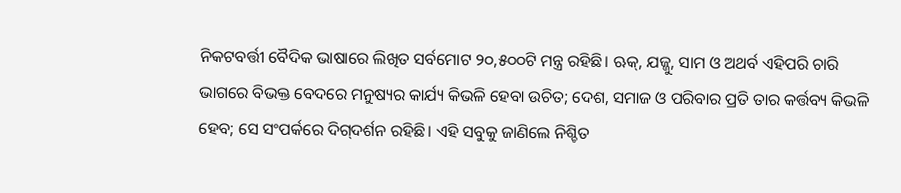ନିକଟବର୍ତ୍ତୀ ବୈଦିକ ଭାଷାରେ ଲିଖିତ ସର୍ବମୋଟ ୨୦,୫୦୦ଟି ମନ୍ତ୍ର ରହିଛି। ଋକ୍‌, ଯଜ୍ଜୁ, ସାମ ଓ ଅଥର୍ବ ଏହିପରି ଚାରି ଭାଗରେ ବିଭକ୍ତ ବେଦରେ ମନୁଷ୍ୟର କାର୍ଯ୍ୟ କିଭଳି ହେବା ଉଚିତ; ଦେଶ, ସମାଜ ଓ ପରିବାର ପ୍ରତି ତାର କର୍ତ୍ତବ୍ୟ କିଭଳି ହେବ; ସେ ସଂପର୍କରେ ଦିଗ୍‌ଦର୍ଶନ ରହିଛି। ଏହି ସବୁକୁ ଜାଣିଲେ ନିଶ୍ଚିତ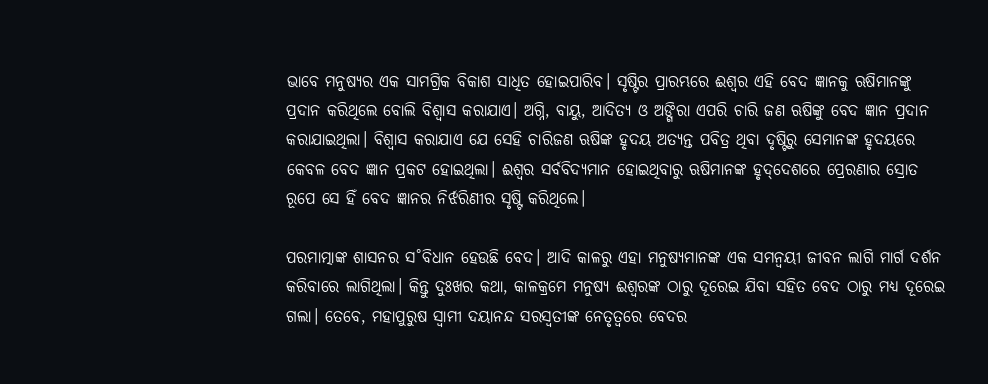ଭାବେ ମନୁଷ୍ୟର ଏକ ସାମଗ୍ରିକ ବିକାଶ ସାଧିତ ହୋଇପାରିବ। ସୃଷ୍ଟିର ପ୍ରାରମ୍ଭରେ ଈଶ୍ବର ଏହି ବେଦ ଜ୍ଞାନକୁ ଋଷିମାନଙ୍କୁ ପ୍ରଦାନ କରିଥିଲେ ବୋଲି ବିଶ୍ବାସ କରାଯାଏ। ଅଗ୍ନି, ବାୟୁ, ଆଦିତ୍ୟ ଓ ଅଙ୍ଗିରା ଏପରି ଚାରି ଜଣ ଋଷିଙ୍କୁ ବେଦ ଜ୍ଞାନ ପ୍ରଦାନ କରାଯାଇଥିଲା। ବିଶ୍ବାସ କରାଯାଏ ଯେ ସେହି ଚାରିଜଣ ଋଷିଙ୍କ ହୃଦୟ ଅତ୍ୟନ୍ତ ପବିତ୍ର ଥିବା ଦୃଷ୍ଟିରୁ ସେମାନଙ୍କ ହୃଦୟରେ କେବଳ ବେଦ ଜ୍ଞାନ ପ୍ରକଟ ହୋଇଥିଲା। ଈଶ୍ବର ସର୍ବବିଦ୍ୟମାନ ହୋଇଥିବାରୁ ଋଷିମାନଙ୍କ ହୃଦ୍‌ଦେଶରେ ପ୍ରେରଣାର ସ୍ରୋତ ରୂପେ ସେ ହିଁ ବେଦ ଜ୍ଞାନର ନିର୍ଝରିଣୀର ସୃଷ୍ଟି କରିଥିଲେ।

ପରମାତ୍ମାଙ୍କ ଶାସନର ସ˚ବିଧାନ ହେଉଛି ବେଦ। ଆଦି କାଳରୁ ଏହା ମନୁଷ୍ୟମାନଙ୍କ ଏକ ସମନ୍ବୟୀ ଜୀବନ ଲାଗି ମାର୍ଗ ଦର୍ଶନ କରିବାରେ ଲାଗିଥିଲା। କିନ୍ତୁ ଦୁଃଖର କଥା, କାଳକ୍ରମେ ମନୁଷ୍ୟ ଈଶ୍ବରଙ୍କ ଠାରୁ ଦୂରେଇ ଯିବା ସହିତ ବେଦ ଠାରୁ ମଧ୍ୟ ଦୂରେଇ ଗଲା। ତେବେ, ମହାପୁରୁଷ ସ୍ବାମୀ ଦୟାନନ୍ଦ ସରସ୍ବତୀଙ୍କ ନେତୃତ୍ବରେ ବେଦର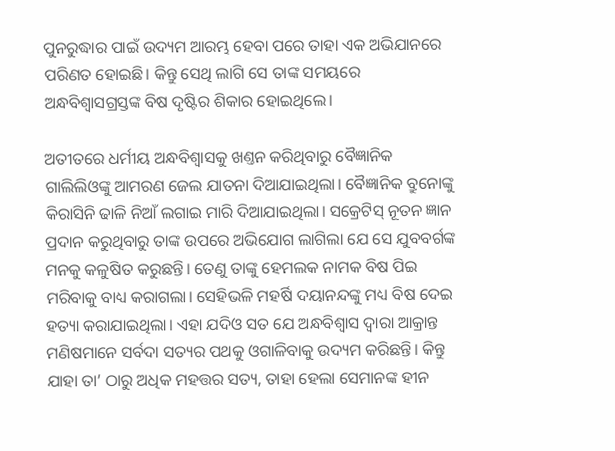ପୁନରୁଦ୍ଧାର ପାଇଁ ଉଦ୍ୟମ ଆରମ୍ଭ ହେବା ପରେ ତାହା ଏକ ଅଭିଯାନରେ ପରିଣତ ହୋଇଛି। କିନ୍ତୁ ସେଥି ଲାଗି ସେ ତାଙ୍କ ସମୟରେ ଅନ୍ଧବିଶ୍ବାସଗ୍ରସ୍ତଙ୍କ ବିଷ ଦୃଷ୍ଟିର ଶିକାର ହୋଇଥିଲେ।

ଅତୀତରେ ଧର୍ମୀୟ ଅନ୍ଧବିଶ୍ବାସକୁ ଖଣ୍ତନ କରିଥିବାରୁ ବୈଜ୍ଞାନିକ ଗାଲିଲିଓଙ୍କୁ ଆମରଣ ଜେଲ ଯାତନା ଦିଆଯାଇଥିଲା। ବୈଜ୍ଞାନିକ ବ୍ରୁନୋଙ୍କୁ କିରାସିନି ଢାଳି ନିଆଁ ଲଗାଇ ମାରି ଦିଆଯାଇଥିଲା। ସକ୍ରେଟିସ୍‌ ନୂତନ ଜ୍ଞାନ ପ୍ରଦାନ କରୁଥିବାରୁ ତାଙ୍କ ଉପରେ ଅଭିଯୋଗ ଲାଗିଲା ଯେ ସେ ଯୁବବର୍ଗଙ୍କ ମନକୁ କଳୁଷିତ କରୁଛନ୍ତି। ତେଣୁ ତାଙ୍କୁ ହେମଲକ ନାମକ ବିଷ ପିଇ ମରିବାକୁ ବାଧ୍ୟ କରାଗଲା। ସେହିଭଳି ମହର୍ଷି ଦୟାନନ୍ଦଙ୍କୁ ମଧ୍ୟ ବିଷ ଦେଇ ହତ୍ୟା କରାଯାଇଥିଲା। ଏହା ଯଦିଓ ସତ ଯେ ଅନ୍ଧବିଶ୍ବାସ ଦ୍ବାରା ଆକ୍ରାନ୍ତ ମଣିଷମାନେ ସର୍ବଦା ସତ୍ୟର ପଥକୁ ଓଗାଳିବାକୁ ଉଦ୍ୟମ କରିଛନ୍ତି। କିନ୍ତୁ ଯାହା ତା’ ଠାରୁ ଅଧିକ ମହତ୍ତର ସତ୍ୟ, ତାହା ହେଲା ସେମାନଙ୍କ ହୀନ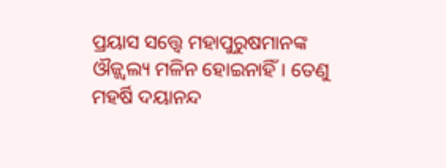ପ୍ରୟାସ ସତ୍ତ୍ବେ ମହାପୁରୁଷମାନଙ୍କ ଔଜ୍ଜ୍ବଲ୍ୟ ମଳିନ ହୋଇନାହିଁ। ତେଣୁ ମହର୍ଷି ଦୟାନନ୍ଦ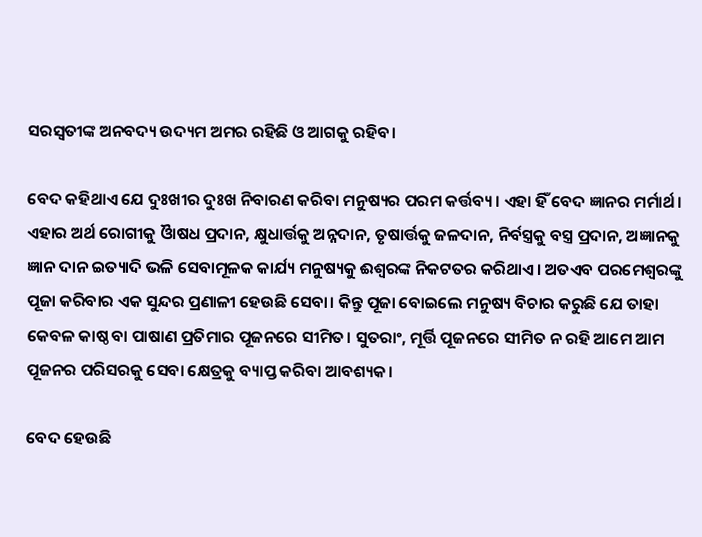ସରସ୍ବତୀଙ୍କ ଅନବଦ୍ୟ ଉଦ୍ୟମ ଅମର ରହିଛି ଓ ଆଗକୁ ରହିବ।

ବେଦ କହିଥାଏ ଯେ ଦୁଃଖୀର ଦୁଃଖ ନିବାରଣ କରିବା ମନୁଷ୍ୟର ପରମ କର୍ତ୍ତବ୍ୟ। ଏହା ହିଁ ବେଦ ଜ୍ଞାନର ମର୍ମାର୍ଥ। ଏହାର ଅର୍ଥ ରୋଗୀକୁ ଓାୖଷଧ ପ୍ରଦାନ, କ୍ଷୁଧାର୍ତ୍ତକୁ ଅନ୍ନଦାନ, ତୃଷାର୍ତ୍ତକୁ ଜଳଦାନ, ନିର୍ବସ୍ତ୍ରକୁ ବସ୍ତ୍ର ପ୍ରଦାନ, ଅଜ୍ଞାନକୁ ଜ୍ଞାନ ଦାନ ଇତ୍ୟାଦି ଭଳି ସେବାମୂଳକ କାର୍ଯ୍ୟ ମନୁଷ୍ୟକୁ ଈଶ୍ବରଙ୍କ ନିକଟତର କରିଥାଏ। ଅତଏବ ପରମେଶ୍ବରଙ୍କୁ ପୂଜା କରିବାର ଏକ ସୁନ୍ଦର ପ୍ରଣାଳୀ ହେଉଛି ସେବା। କିନ୍ତୁ ପୂଜା ବୋଇଲେ ମନୁଷ୍ୟ ବିଚାର କରୁଛି ଯେ ତାହା କେବଳ କାଷ୍ଠ ବା ପାଷାଣ ପ୍ରତିମାର ପୂଜନରେ ସୀମିତ। ସୁତରାଂ, ମୂର୍ତ୍ତି ପୂଜନରେ ସୀମିତ ନ ରହି ଆମେ ଆମ ପୂଜନର ପରିସରକୁ ସେବା କ୍ଷେତ୍ରକୁ ବ୍ୟାପ୍ତ କରିବା ଆବଶ୍ୟକ।

ବେଦ ହେଉଛି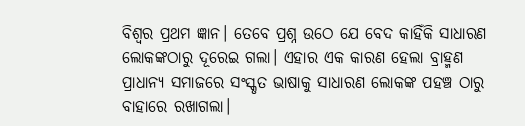ବିଶ୍ବର ପ୍ରଥମ ଜ୍ଞାନ। ତେବେ ପ୍ରଶ୍ନ ଉଠେ ଯେ ବେଦ କାହିଁକି ସାଧାରଣ ଲୋକଙ୍କଠାରୁ ଦୂରେଇ ଗଲା। ଏହାର ଏକ କାରଣ ହେଲା ବ୍ରାହ୍ମଣ ପ୍ରାଧାନ୍ୟ ସମାଜରେ ସଂସ୍କୃତ ଭାଷାକୁ ସାଧାରଣ ଲୋକଙ୍କ ପହଞ୍ଚ ଠାରୁ ବାହାରେ ରଖାଗଲା।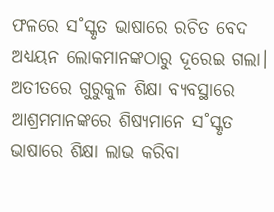ଫଳରେ ସ˚ସ୍କୃତ ଭାଷାରେ ରଚିତ ବେଦ ଅଧ୍ୟୟନ ଲୋକମାନଙ୍କଠାରୁ ଦୂରେଇ ଗଲା। ଅତୀତରେ ଗୁରୁକୁଳ ଶିକ୍ଷା ବ୍ୟବସ୍ଥାରେ ଆଶ୍ରମମାନଙ୍କରେ ଶିଷ୍ୟମାନେ ସ˚ସ୍କୃତ ଭାଷାରେ ଶିକ୍ଷା ଲାଭ କରିବା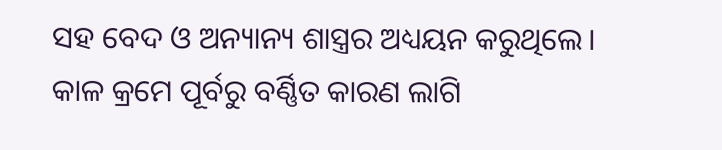ସହ ବେଦ ଓ ଅନ୍ୟାନ୍ୟ ଶାସ୍ତ୍ରର ଅଧ୍ୟୟନ କରୁଥିଲେ। କାଳ କ୍ରମେ ପୂର୍ବରୁ ବର୍ଣ୍ଣିତ କାରଣ ଲାଗି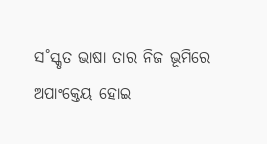ସ˚ସ୍କୃତ ଭାଷା ତାର ନିଜ ଭୂମିରେ ଅପାଂକ୍ତେୟ ହୋଇ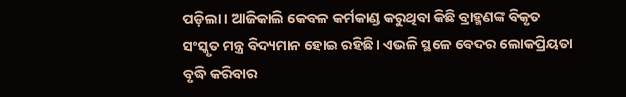ପଡ଼ିଲା। ଆଜିକାଲି କେବଳ କର୍ମକାଣ୍ଡ କରୁଥିବା କିଛି ବ୍ରାହ୍ମଣଙ୍କ ବିକୃତ ସଂସ୍କୃତ ମନ୍ତ୍ର ବିଦ୍ୟମାନ ହୋଇ ରହିଛି। ଏଭଳି ସ୍ଥଳେ ବେଦର ଲୋକପ୍ରିୟତା ବୃଦ୍ଧି କରିବାର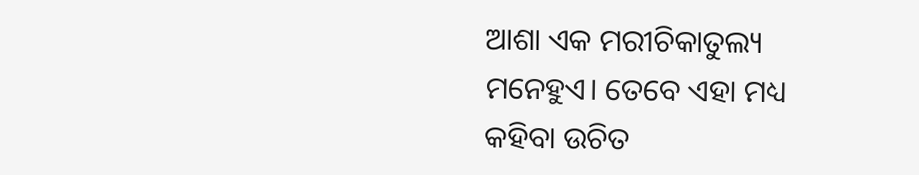ଆଶା ଏକ ମରୀଚିକାତୁଲ୍ୟ ମନେହୁଏ। ତେବେ ଏହା ମଧ୍ୟ କହିବା ଉଚିତ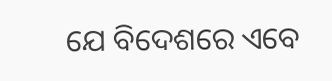ଯେ ବିଦେଶରେ ଏବେ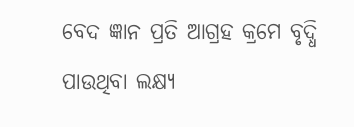ବେଦ ଜ୍ଞାନ ପ୍ରତି ଆଗ୍ରହ କ୍ରମେ ବୃଦ୍ଧି ପାଉଥିବା ଲକ୍ଷ୍ୟ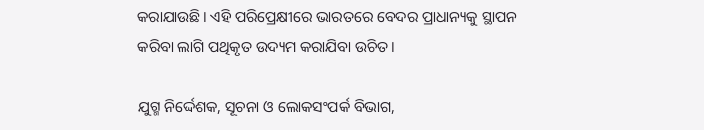କରାଯାଉଛି। ଏହି ପରିପ୍ରେକ୍ଷୀରେ ଭାରତରେ ବେଦର ପ୍ରାଧାନ୍ୟକୁ ସ୍ଥାପନ କରିବା ଲାଗି ପଥିକୃତ ଉଦ୍ୟମ କରାଯିବା ଉଚିତ।

ଯୁଗ୍ମ ନିର୍ଦ୍ଦେଶକ, ସୂଚନା ଓ ଲୋକସଂପର୍କ ବିଭାଗ,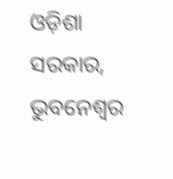ଓଡ଼ିଶା ସରକାର, ଭୁବନେଶ୍ବର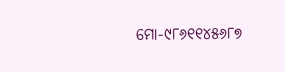ମୋ-୯୮୬୧୧୪୫୬୮୭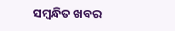ସମ୍ବନ୍ଧିତ ଖବର